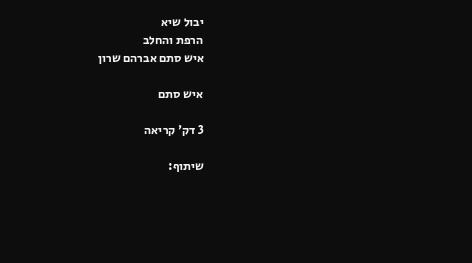יבול שיא
הרפת והחלב
איש סתם אברהם שרון

איש סתם

3 דק' קריאה

שיתוף: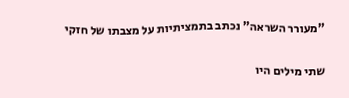"מעורר השראה" נכתב בתמציתיות על מצבתו של חזקי

שתי מילים היו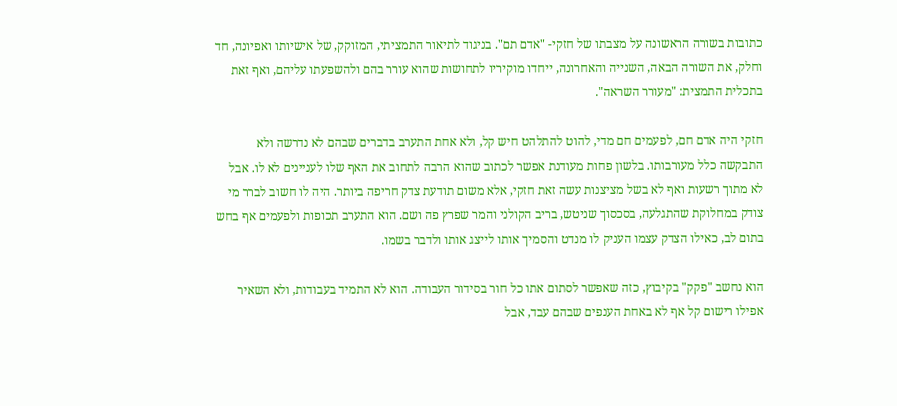כתובות בשורה הראשונה על מצבתו של חזקי- "אדם תם". בניגוד לתיאור התמציתי, המזוקק, של אישיותו ואפיונה, חד וחלק, את השורה הבאה, השנייה והאחרונה, ייחדו מוקיריו לתחושות שהוא עורר בהם ולהשפעתו עליהם, ואף זאת בתכלית התמצית: "מעורר השראה".

חזקי היה אדם חם, לפעמים חם מדי, להוט להתלהט חיש קל, ולא אחת התערב בדברים שבהם לא נדרשה ולא התבקשה כלל מעורבותו. בלשון פחות מעודנת אפשר לכתוב שהוא הרבה לתחוב את האף שלו לעניינים לא לו. אבל לא מתוך רשעות ואף לא בשל מציצנות עשה זאת חזקי, אלא משום תודעת צדק חריפה ביותר. היה לו חשוב לברר מי צודק במחלוקת שהתגלעה, בסכסוך שניטש, בריב הקולני והמר שפרץ פה ושם. הוא התערב תכופות ולפעמים אף בחש בתום לב, כאילו הצדק עצמו העניק לו מנדט והסמיך אותו לייצג אותו ולדבר בשמו.

הוא נחשב "פקק" בקיבוץ, כזה שאפשר לסתום אתו כל חור בסידור העבודה. הוא לא התמיד בעבודות, ולא השאיר אפילו רישום קל אף לא באחת הענפים שבהם עבד, אבל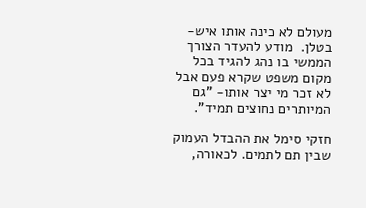מעולם לא כינה אותו איש- בטלן.  מודע להעדר הצורך הממשי בו נהג להגיד בכל מקום משפט שקרא פעם אבל לא זכר מי יצר אותו- "גם המיותרים נחוצים תמיד".

חזקי סימל את ההבדל העמוק שבין תם לתמים. לכאורה,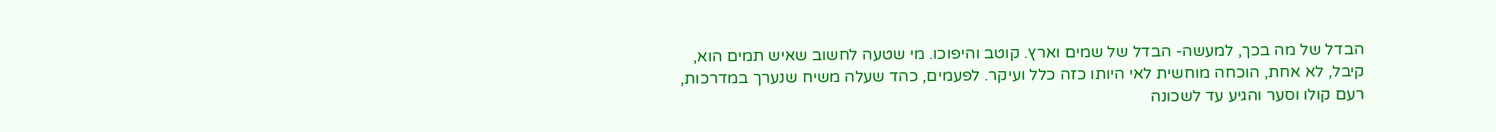הבדל של מה בכך, למעשה- הבדל של שמים וארץ. קוטב והיפוכו. מי שטעה לחשוב שאיש תמים הוא, קיבל, לא אחת, הוכחה מוחשית לאי היותו כזה כלל ועיקר. לפעמים, כהד שעלה משיח שנערך במדרכות, רעם קולו וסער והגיע עד לשכונה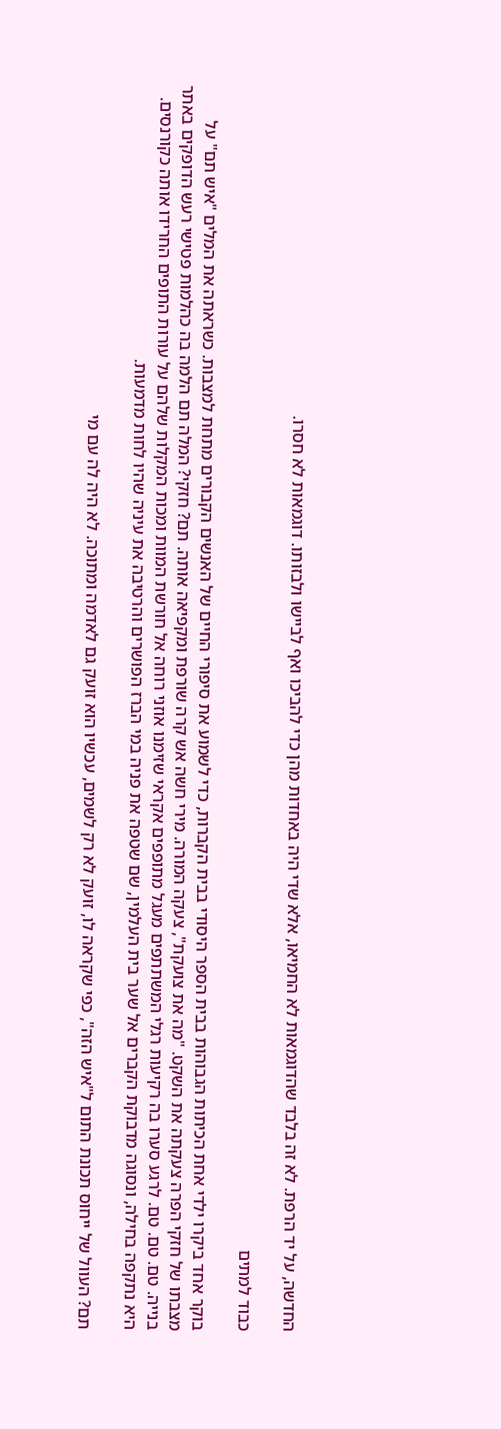החדשה, על יד הרפת. לא זה בלבד שהדוגמאות לא החמיאו, אלא שדי היה באחדות מהן כדי להביכו ואף לביישו ולבזותו. דוגמאות לא חסרו.

כבוד למתים

בוקר אחד ביקרו ילדי אחת הכיתות הגבוהות בבית הספר היסודי בבית הקברות, כדי לשמוע את סיפורי החיים של האנשים הקבורים מתחת למצבות. כשראתה את המלים "איש תם" על מצבתו של חזקי הפרה צעקתה את השקט. "מה את צועקת", צעקה המורה. מירי חשה אש קרה שורפת ומקפיאה אותה. תם? חזקי? המלה תם הלמה בה כהלמות פטישי רעש הדופקים באתר בנייה. טם. טם. טם. לרגע סערו בה רקיעות רגלי המשתתפים מעגל מתופפים אקראי שזימנו אוזני רוחה אל חורשת המוות ומכות המקלות שלהם על עורות התופים החרידו אותה כקורנסים. היא נתקפה בחילה, ונסוגה מדבוקת הקברים אל שער בית העלמין, שם שטפה את פניה במי הברז הפושרים והרטיבה את עיניה שהיו לחות מדמעות.

תם? העוול של ייחוס תכונת התום ל"איש הזה", כפי שקראה לו, זועק לא רק לשמים, עכשיו הוא זועק גם לאדמה ומתוכה. לא היה לה עם מי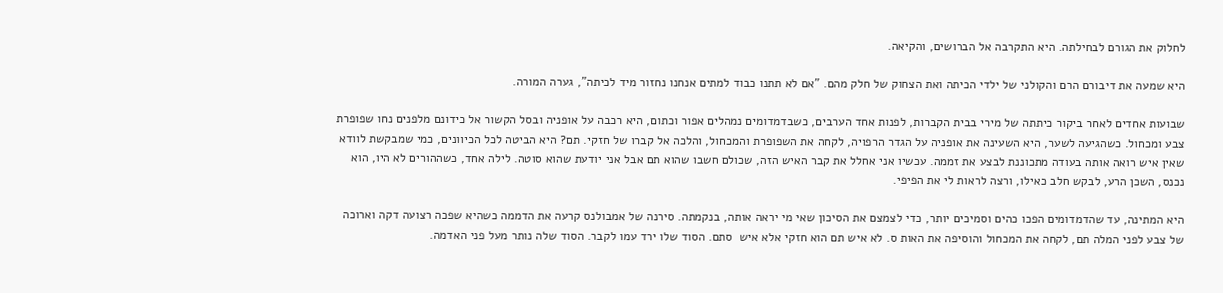לחלוק את הגורם לבחילתה. היא התקרבה אל הברושים, והקיאה.

היא שמעה את דיבורם הרם והקולני של ילדי הכיתה ואת הצחוק של חלק מהם. "אם לא תתנו כבוד למתים אנחנו נחזור מיד לכיתה", גערה המורה.

שבועות אחדים לאחר ביקור כיתתה של מירי בבית הקברות, לפנות אחד הערבים, כשבדמדומים נמהלים אפור וכתום, היא רכבה על אופניה ובסל הקשור אל כידונם מלפנים נחו שפופרת צבע ומכחול. כשהגיעה לשער, היא השעינה את אופניה על הגדר הרפויה, לקחה את השפופרת והמכחול, והלכה אל קברו של חזקי. תם? היא הביטה לכל הכיוונים, כמי שמבקשת לוודא שאין איש רואה אותה בעודה מתכוננת לבצע את זממה. עכשיו אני אחלל את קבר האיש הזה, שכולם חשבו שהוא תם אבל אני יודעת שהוא סוטה. לילה אחד, כשההורים לא היו, הוא נכנס, השכן הרע, לבקש חלב כאילו, ורצה לראות לי את הפיפי.

היא המתינה, עד שהדמדומים הפכו כהים וסמיכים יותר, כדי לצמצם את הסיכון שאי מי יראה אותה, בנקמתה. סירנה של אמבולנס קרעה את הדממה כשהיא שפכה רצועה דקה וארוכה של צבע לפני המלה תם, לקחה את המכחול והוסיפה את האות ס. לא איש תם הוא חזקי אלא איש  סתם. הסוד שלו ירד עמו לקבר. הסוד שלה נותר מעל פני האדמה.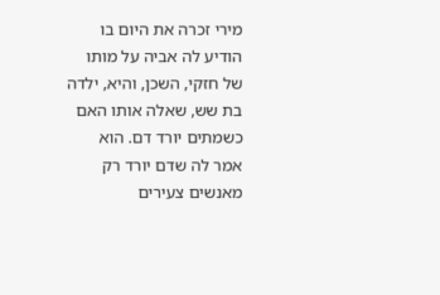מירי זכרה את היום בו הודיע לה אביה על מותו של חזקי, השכן, והיא, ילדה בת שש, שאלה אותו האם כשמתים יורד דם. הוא אמר לה שדם יורד רק מאנשים צעירים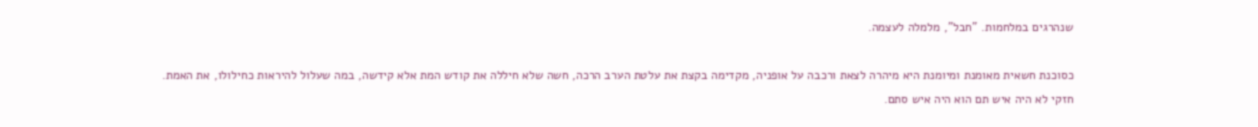שנהרגים במלחמות. "חבל", מלמלה לעצמה.

כסוכנת חשאית מאומנת ומיומנת היא מיהרה לצאת ורכבה על אופניה, מקדימה בקצת את עלטת הערב הרכה, חשה שלא חיללה את קודש המת אלא קידשה, במה שעלול להיראות כחילולו, את האמת. חזקי לא היה איש תם הוא היה איש סתם.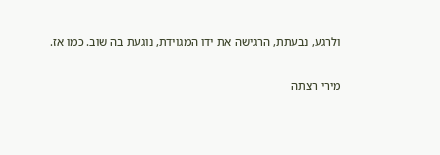ולרגע, נבעתת, הרגישה את ידו המגוידת, נוגעת בה שוב. כמו אז.

מירי רצתה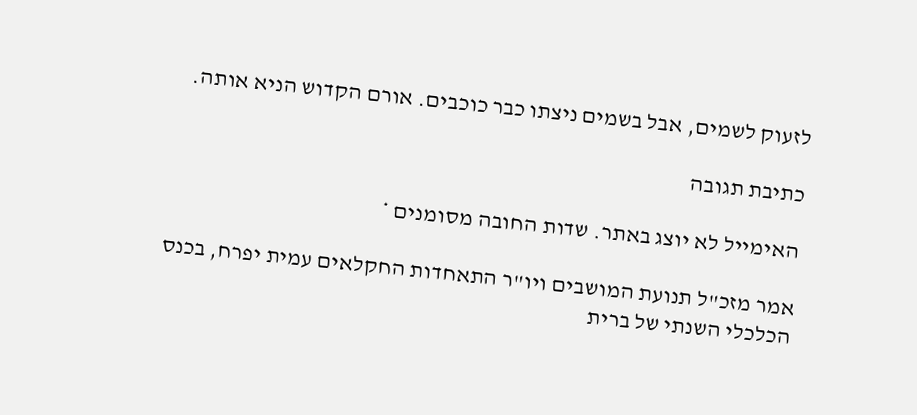לזעוק לשמים, אבל בשמים ניצתו כבר כוכבים. אורם הקדוש הניא אותה.

כתיבת תגובה

האימייל לא יוצג באתר. שדות החובה מסומנים *

אמר מזכ"ל תנועת המושבים ויו"ר התאחדות החקלאים עמית יפרח, בכנס הכלכלי השנתי של ברית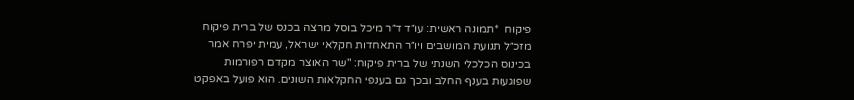פיקוח  *תמונה ראשית: עו״ד ד״ר מיכל בוסל מרצה בכנס של ברית פיקוח  מזכ״ל תנועת המושבים ויו״ר התאחדות חקלאי ישראל, עמית יפרח אמר בכינוס הכלכלי השנתי של ברית פיקוח: "שר האוצר מקדם רפורמות שפוגעות בענף החלב ובכך גם בענפי החקלאות השונים. הוא פועל באפקט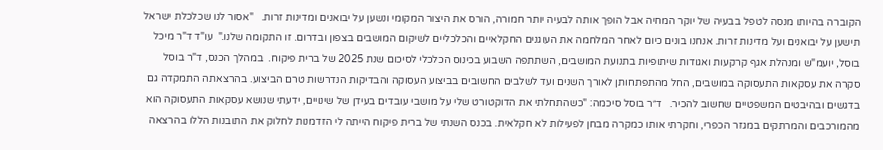הקוברה בהיותו מנסה לטפל בבעיה של יוקר המחיה אבל הופך אותה לבעיה יותר חמורה, הורס את היצור המקומי ונשען על יבואנים ומדינות זרות.   "אסור לנו שכלכלת ישראל תישען על יבואנים ועל מדינות זרות. אנחנו בונים כיום לאחר המלחמה את העוגנים החקלאיים והכלכליים לשיקום המושבים בצפון ובדרום. זו התקומה שלנו."  עו"ד ד"ר מיכל בוסל, יועמ"ש ומנהלת אגף קרקעות ואגודות שיתופיות בתנועת המושבים, השתתפה השבוע בכינוס הכלכלי לסיכום שנת 2025 של ברית פיקוח.  במהלך הכנס, ד"ר בוסל סקרה את עסקאות התעסוקה במושבים, החל מהתפתחותן לאורך השנים ועד לשלבים החשובים בביצוע העסוקה והבדיקות הנדרשות טרם הביצוע. בהרצאתה התמקדה גם בדגשים ובהיבטים המשפטיים שחשוב להכיר.   ד״ר בוסל סיכמה: "כשהתחלתי את הדוקטורט שלי על מושבי עובדים בעידן של שינויים, ידעתי שנושא עסקאות התעסוקה הוא מהמורכבים והמרתקים במגזר הכפרי, וחקרתי אותו כמקרה מבחן לפעילות לא חקלאית. בכנס השנתי של ברית פיקוח הייתה לי הזדמנות לחלוק את התובנות הללו בהרצאה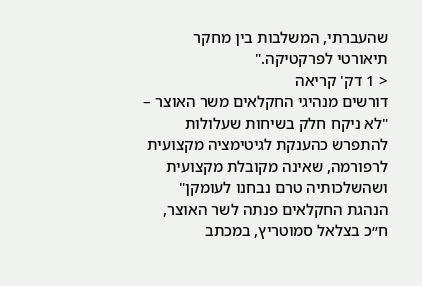שהעברתי, המשלבות בין מחקר תיאורטי לפרקטיקה."
< 1 דק' קריאה
דורשים מנהיגי החקלאים משר האוצר – "לא ניקח חלק בשיחות שעלולות להתפרש כהענקת לגיטימציה מקצועית לרפורמה, שאינה מקובלת מקצועית ושהשלכותיה טרם נבחנו לעומקן"  הנהגת החקלאים פנתה לשר האוצר, ח״כ בצלאל סמוטריץ, במכתב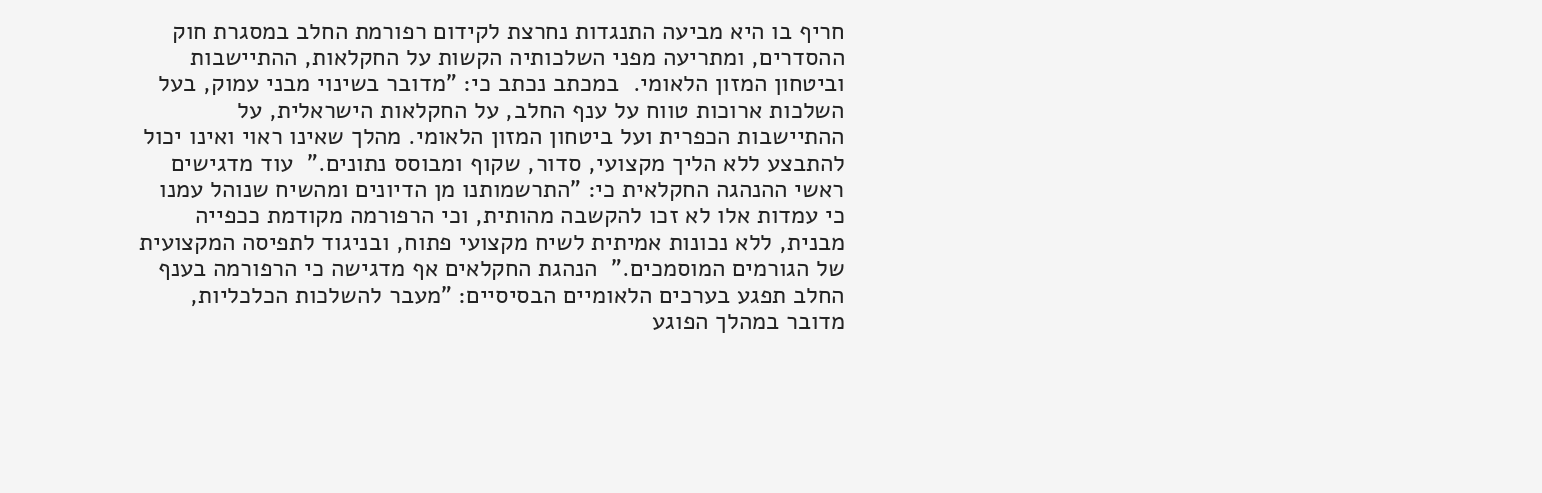חריף בו היא מביעה התנגדות נחרצת לקידום רפורמת החלב במסגרת חוק ההסדרים, ומתריעה מפני השלכותיה הקשות על החקלאות, ההתיישבות וביטחון המזון הלאומי.  במכתב נכתב כי: "מדובר בשינוי מבני עמוק, בעל השלכות ארוכות טווח על ענף החלב, על החקלאות הישראלית, על ההתיישבות הכפרית ועל ביטחון המזון הלאומי. מהלך שאינו ראוי ואינו יכול להתבצע ללא הליך מקצועי, סדור, שקוף ומבוסס נתונים."  עוד מדגישים ראשי ההנהגה החקלאית כי: "התרשמותנו מן הדיונים ומהשיח שנוהל עמנו כי עמדות אלו לא זכו להקשבה מהותית, וכי הרפורמה מקודמת ככפייה מבנית, ללא נכונות אמיתית לשיח מקצועי פתוח, ובניגוד לתפיסה המקצועית של הגורמים המוסמכים."  הנהגת החקלאים אף מדגישה כי הרפורמה בענף החלב תפגע בערכים הלאומיים הבסיסיים: "מעבר להשלכות הכלכליות, מדובר במהלך הפוגע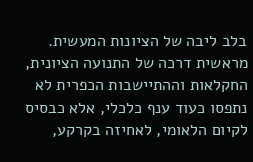בלב ליבה של הציונות המעשית. מראשית דרכה של התנועה הציונית, החקלאות וההתיישבות הכפרית לא נתפסו כעוד ענף כלכלי, אלא כבסיס לקיום הלאומי, לאחיזה בקרקע,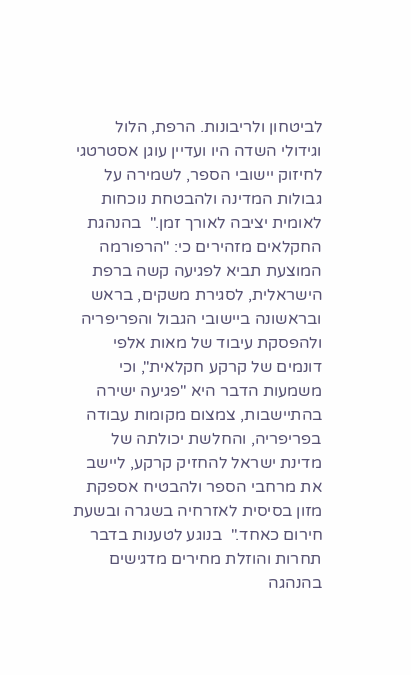לביטחון ולריבונות. הרפת, הלול וגידולי השדה היו ועדיין עוגן אסטרטגי לחיזוק יישובי הספר, לשמירה על גבולות המדינה ולהבטחת נוכחות לאומית יציבה לאורך זמן."  בהנהגת החקלאים מזהירים כי: "הרפורמה המוצעת תביא לפגיעה קשה ברפת הישראלית, לסגירת משקים, בראש ובראשונה ביישובי הגבול והפריפריה ולהפסקת עיבוד של מאות אלפי דונמים של קרקע חקלאית", וכי משמעות הדבר היא "פגיעה ישירה בהתיישבות, צמצום מקומות עבודה בפריפריה, והחלשת יכולתה של מדינת ישראל להחזיק קרקע, ליישב את מרחבי הספר ולהבטיח אספקת מזון בסיסית לאזרחיה בשגרה ובשעת חירום כאחד."  בנוגע לטענות בדבר תחרות והוזלת מחירים מדגישים בהנהגה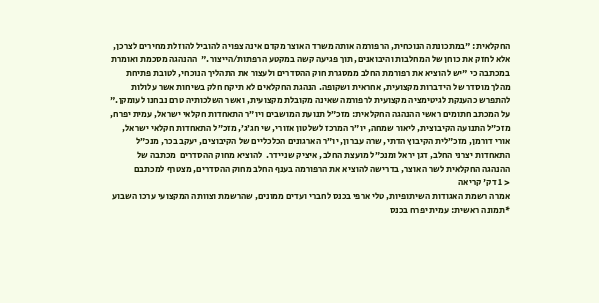החקלאית: "במתכונתה הנוכחית, הרפורמה אותה משרד האוצר מקדם אינה צפויה להוביל להוזלת מחירים לצרכן, אלא לחזק את כוחן של המחלבות והיבואנים, תוך פגיעה קשה במקטע הרפתות/הייצור."  ההנהגה מסכמת ואומרת במכתבה כי "יש להוציא את רפורמת החלב ממסגרת חוק ההסדרים ולעצור את התהליך הנוכחי, לטובת פתיחת מהלך מוסדר של הידברות מקצועית, אחראית ושקופה. הנהגת החקלאים לא תיקח חלק בשיחות אשר עלולות להתפרש כהענקת לגיטימציה מקצועית לרפורמה שאינה מקובלת מקצועית, ואשר השלכותיה טרם נבחנו לעומקן."  על המכתב חתומים ראשי ההנהגה החקלאית: מזכ״ל תנועת המושבים ויו״ר התאחדות חקלאי ישראל, עמית יפרח, מזכ״ל התנועה הקיבוצית, ליאור שמחה, יו״ר המרכז לשלטון אזורי, שי חג׳ג׳, מזכ״ל התאחדות חקלאי ישראל, אורי דורמן, מזכ״לית הקיבוץ הדתי, שרה עברון, יו״ר הארגונים הכלכליים של הקיבוצים, יעקב בכר, מנכ״ל התאחדות יצרני החלב, דגן יראל ומנכ״ל מועצת החלב, איציק שניידר.  להוציא מחוק ההסדרים  מכתבה של ההנהגה החקלאית לשר האוצר, בדרישה להוציא את הרפורמה בענף החלב מחוק ההסדרים, מצטרף למכתבם
< 1 דק' קריאה
אמרה רשמת האגודות השיתופיות, טלי ארפי בכנס לחברי ועדים ממונים, שהרשמת וצוותה המקצועי ערכו השבוע  *תמונה ראשית: עמית יפרח בכנס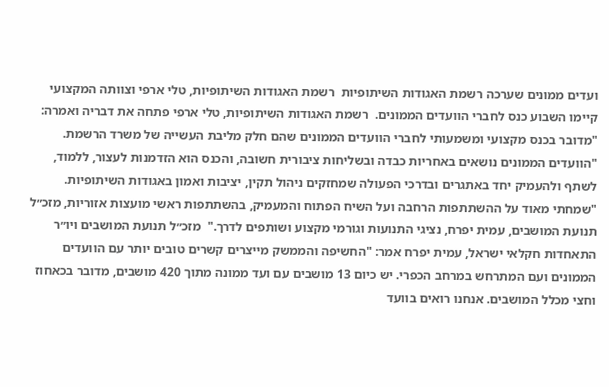ועדים ממונים שערכה רשמת האגודות השיתופיות  רשמת האגודות השיתופיות, טלי ארפי וצוותה המקצועי קיימו השבוע כנס לחברי הוועדים הממונים.  רשמת האגודות השיתופיות, טלי ארפי פתחה את דבריה ואמרה: "מדובר בכנס מקצועי ומשמעותי לחברי הוועדים הממונים שהם חלק מליבת העשייה של משרד הרשמת.   "הוועדים הממונים נושאים באחריות כבדה ובשליחות ציבורית חשובה, והכנס הוא הזדמנות לעצור, ללמוד, לשתף ולהעמיק יחד באתגרים ובדרכי הפעולה שמחזקים ניהול תקין, יציבות ואמון באגודות השיתופיות.  "שמחתי מאוד על ההשתתפות הרחבה ועל השיח הפתוח והמעמיק, בהשתתפות ראשי מועצות אזוריות, מזכ״ל תנועת המושבים, עמית יפרח, נציגי התנועות וגורמי מקצוע ושותפים לדרך."  מזכ״ל תנועת המושבים ויו״ר התאחדות חקלאי ישראל, עמית יפרח אמר: "החשיפה והממשק מייצרים קשרים טובים יותר עם הוועדים הממונים ועם המתרחש במרחב הכפרי. יש כיום 13 מושבים עם ועד ממונה מתוך 420 מושבים, מדובר בכאחוז וחצי מכלל המושבים. אנחנו רואים בוועד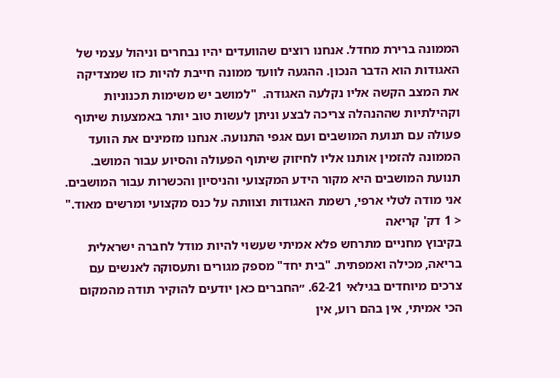הממונה ברירת מחדל. אנחנו רוצים שהוועדים יהיו נבחרים וניהול עצמי של האגודות הוא הדבר הנכון. ההגעה לוועד ממונה חייבת להיות כזו שמצדיקה את המצב הקשה אליו נקלעה האגודה.  "למושב יש משימות תכנוניות וקהילתיות שההנהלה צריכה לבצע וניתן לעשות טוב יותר באמצעות שיתוף פעולה עם תנועת המושבים ועם אגפי התנועה. אנחנו מזמינים את הוועד הממונה להזמין אותנו אליו לחיזוק שיתוף הפעולה והסיוע עבור המושב. תנועת המושבים היא מקור הידע המקצועי והניסיון והכשרות עבור המושבים. אני מודה לטלי ארפי, רשמת האגודות וצוותה על כנס מקצועי ומרשים מאוד."
< 1 דק' קריאה
בקיבוץ מחניים מתרחש פלא אמיתי שעשוי להיות מודל לחברה ישראלית בריאה, מכילה ואמפתית. "בית יחד" מספק מגורים ותעסוקה לאנשים עם צרכים מיוחדים בגילאי 62-21. ״החברים כאן יודעים להוקיר תודה מהמקום הכי אמיתי, אין בהם רוע, אין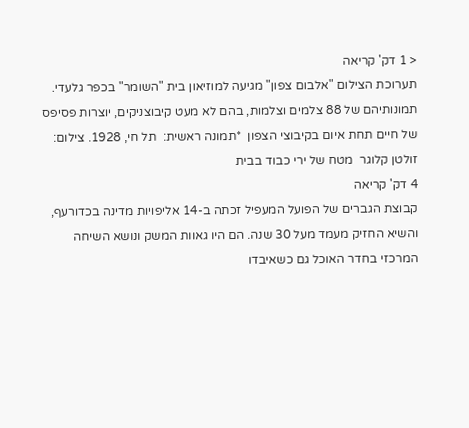< 1 דק' קריאה
תערוכת הצילום "אלבום צפון" מגיעה למוזיאון בית "השומר" בכפר גלעדי. תמונותיהם של 88 צלמים וצלמות, בהם לא מעט קיבוצניקים, יוצרות פסיפס של חיים תחת איום בקיבוצי הצפון  *תמונה ראשית:  תל חי, 1928. צילום: זולטן קלוגר  מטח של ירי כבוד בבית
4 דק' קריאה
קבוצת הגברים של הפועל המעפיל זכתה ב-14 אליפויות מדינה בכדורעף, והשיא החזיק מעמד מעל 30 שנה. הם היו גאוות המשק ונושא השיחה המרכזי בחדר האוכל גם כשאיבדו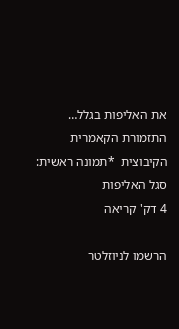את האליפות בגלל… התזמורת הקאמרית הקיבוצית  *תמונה ראשית: סגל האליפות
4 דק' קריאה

הרשמו לניוזלטר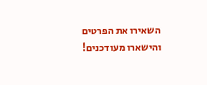השאירו את הפרטים והישארו מעודכנים!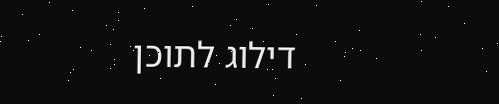דילוג לתוכן